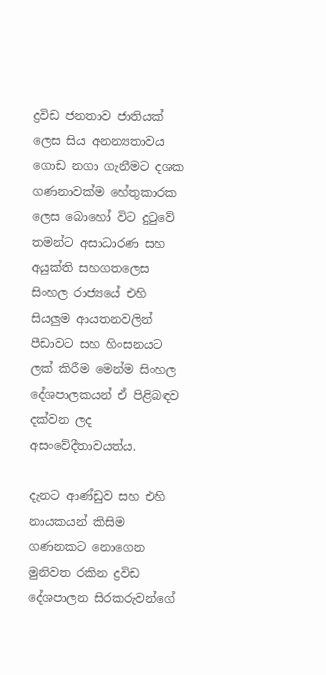ද්‍රවිඩ ජනතාව ජාතියක් ලෙස සිය අනන්‍යතාවය ගොඩ නගා ගැනීමට දශක ගණනාවක්ම හේතුකාරක ලෙස බොහෝ විට දුටුවේ තමන්ට අසාධාරණ සහ අයුක්ති සහගතලෙස සිංහල රාජ්‍යයේ එහි සියලුම ආයතනවලින් පීඩාවට සහ හිංසනයට ලක් කිරීම මෙන්ම සිංහල දේශපාලකයන් ඒ පිළිබඳව දක්වන ලද අසංවේදීතාවයත්ය.

දැනට ආණ්ඩුව සහ එහි නායකයන් කිසිම ගණනකට නොගෙන මුනිවත රකින ද්‍රවිඩ දේශපාලන සිරකරුවන්ගේ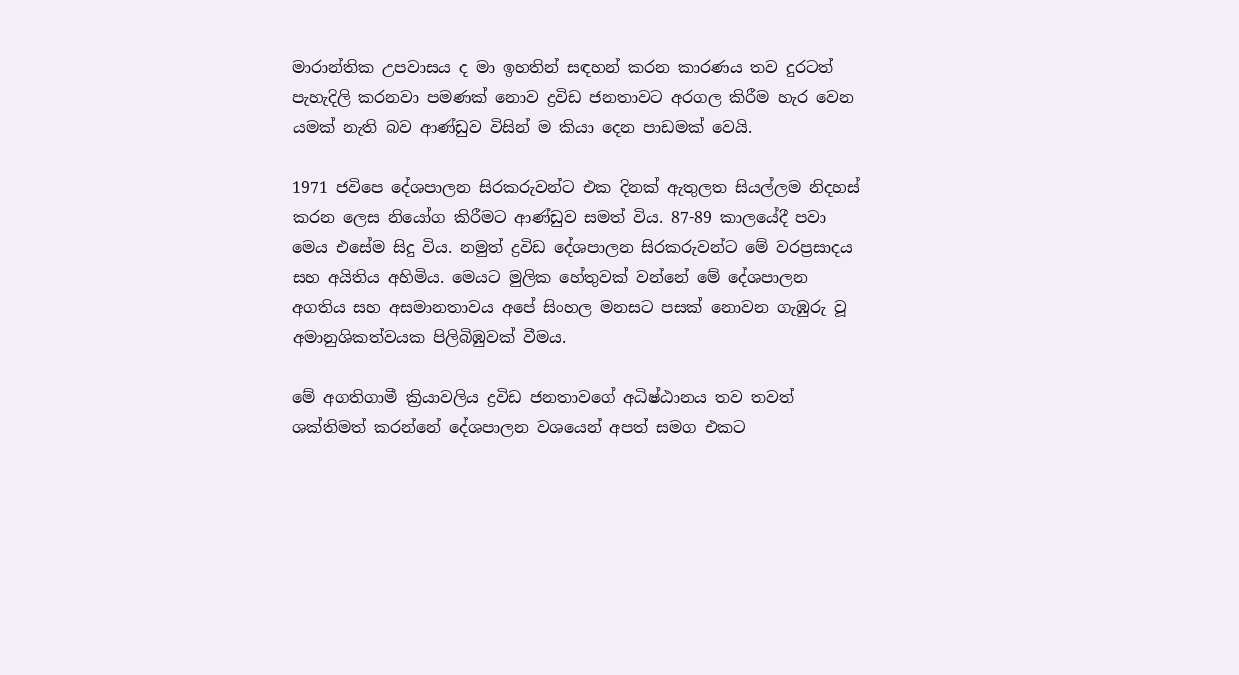මාරාන්තික උපවාසය ද මා ඉහතින් සඳහන් කරන කාරණය තව දුරටත් පැහැදිලි කරනවා පමණක් නොව ද්‍රවිඩ ජනතාවට අරගල කිරීම හැර වෙන යමක් නැති බව ආණ්ඩුව විසින් ම කියා දෙන පාඩමක් වෙයි.

1971 ජවිපෙ දේශපාලන සිරකරුවන්ට එක දිනක් ඇතුලත සියල්ලම නිදහස් කරන ලෙස නියෝග කිරීමට ආණ්ඩුව සමත් විය. 87-89 කාලයේදී පවා මෙය එසේම සිදු විය. නමුත් ද්‍රවිඩ දේශපාලන සිරකරුවන්ට මේ වරප්‍රසාදය සහ අයිතිය අහිමිය. මෙයට මුලික හේතුවක් වන්නේ මේ දේශපාලන අගතිය සහ අසමානතාවය අපේ සිංහල මනසට පසක් නොවන ගැඹුරු වූ අමානුශිකත්වයක පිලිබිඹුවක් වීමය.

මේ අගතිගාමී ක්‍රියාවලිය ද්‍රවිඩ ජනතාවගේ අධිෂ්ඨානය තව තවත් ශක්තිමත් කරන්නේ දේශපාලන වශයෙන් අපත් සමග එකට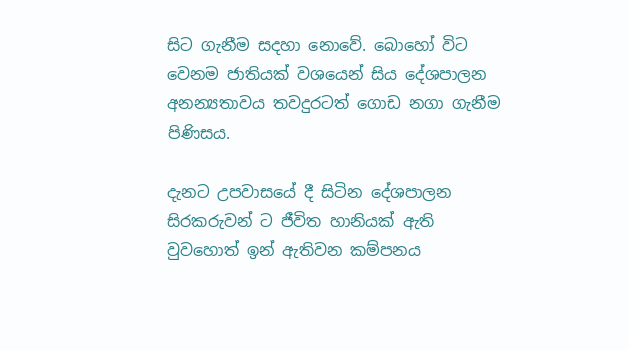සිට ගැනීම සදහා නොවේ. බොහෝ විට වෙනම ජාතියක් වශයෙන් සිය දේශපාලන අනන්‍යතාවය තවදුරටත් ගොඩ නගා ගැනීම පිණිසය.

දැනට උපවාසයේ දී සිටින දේශපාලන සිරකරුවන් ට ජීවිත හානියක් ඇති වුවහොත් ඉන් ඇතිවන කම්පනය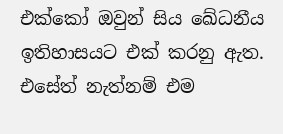එක්කෝ ඔවුන් සිය ඛේධනීය ඉතිහාසයට එක් කරනු ඇත. එසේත් නැත්නම් එම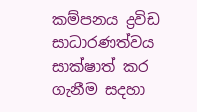කම්පනය ද්‍රවිඩ සාධාරණත්වය සාක්ෂාත් කර ගැනීම සදහා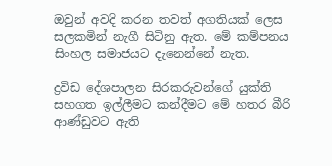ඔවුන් අවදි කරන තවත් අගතියක් ලෙස සලකමින් නැගී සිටිනු ඇත. මේ කම්පනය සිංහල සමාජයට දැනෙන්නේ නැත.

ද්‍රවිඩ දේශපාලන සිරකරුවන්ගේ යුක්ති සහගත ඉල්ලීමට කන්දීමට මේ හතර බීරි ආණ්ඩුවට ඇති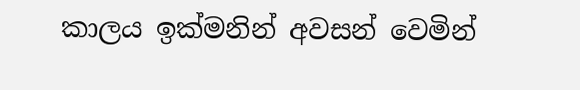කාලය ඉක්මනින් අවසන් වෙමින්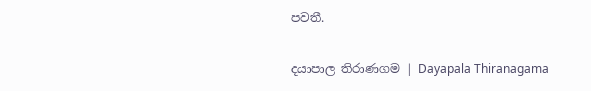පවතී.

දයාපාල තිරාණගම | Dayapala Thiranagama